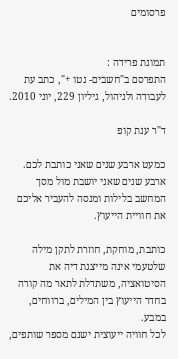פרסומים


תמונת פרידה :
התפרסם ב"חשבים- נטו +", כתב עת לעבודה ולניהול, גיליון 229, יוני 2010.

ד"ר ענת קופ

כמעט ארבע שנים שאני כותבת לכם.
ארבע שנים שאני יושבת מול מסך המחשב בלילות ומנסה להעביר אליכם את חוויית הייעוץ.

כותבת, מוחקת, חוזרת לתקן מילה שלטעמי אינה מייצגת דיה את הסיטואציה, משתדלת לתאר מה קורה בחדר הייעוץ בין המילים, ברווחים, במבע.
לכל חוויה ייעוצית ישנם מספר שותפים,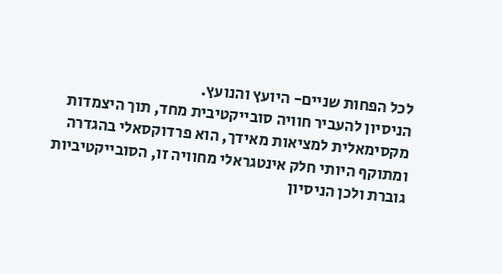לכל הפחות שניים- היועץ והנועץ.
הניסיון להעביר חוויה סובייקטיבית מחד, תוך היצמדות מקסימאלית למציאות מאידך, הוא פרדוקסאלי בהגדרה ומתוקף היותי חלק אינטגראלי מחוויה זו, הסובייקטיביות גוברת ולכן הניסיון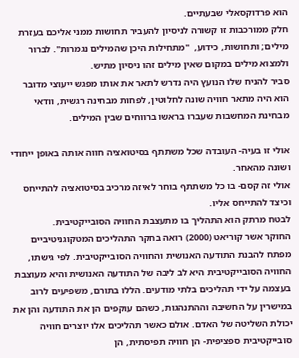הוא פרדוקסאלי שבעתיים.
חלק ממורכבות זו קשורה לניסיון להעביר תחושות ממני אליכם בעזרת מילים; ותחושות, כידוע,  "מתחילות היכן שהמילים נגמרות". לברור ולמצוא מילים במקום שאין מילים זהו ניסיון מתיש.
סביר להניח שלו הנועץ היה נדרש לתאר את אותו מפגש ייעוצי מדובר הוא היה מתאר חוויה שונה לחלוטין, לפחות מבחינה רגשית, וודאי מבחינת המחשבות שעברו בראשו ברווחים שבין המילים.

אולי זו בעיה- העובדה שכל משתתף בסיטואציה חווה אותה באופן ייחודי ושונה מהאחר.
אולי זה קסם- בו כל משתתף בוחר לאיזה מרכיב בסיטואציה להתייחס וכיצד להתייחס אליו.
לבטח מרתק הוא התהליך בו מתעצבת החוויה הסובייקטיבית.
החוקר אשר קוריאט (2000) רואה בחקר התהליכים המטקוגניטיביים מפתח להבנת התודעה האנושית והחוויה הסובייקטיבית. לפי גישתו, החוויה הסובייקטיבית היא לב ליבה של התודעה האנושית והיא מעוצבת בעצמה על ידי תהליכים בלתי מודעים. הללו בתורם, משפיעים לרוב במישרין על החשיבה וההתנהגות, כשהם עוקפים הן את התודעה והן את יכולת השליטה של האדם. אולם כאשר תהליכים אלו יוצרים חוויה סובייקטיבית ספציפית- הן חוויה תפיסתית, הן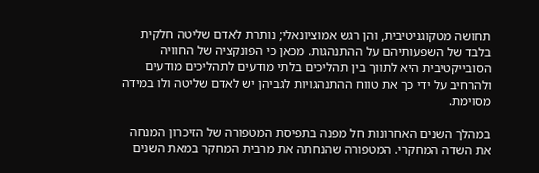תחושה מטקוגניטיבית, והן רגש אמוציונאלי; נותרת לאדם שליטה חלקית בלבד של השפעותיהם על ההתנהגות. מכאן כי הפונקציה של החוויה הסובייקטיבית היא לתווך בין תהליכים בלתי מודעים לתהליכים מודעים ולהרחיב על ידי כך את טווח ההתנהגויות לגביהן יש לאדם שליטה ולו במידה מסוימת.

במהלך השנים האחרונות חל מפנה בתפיסת המטפורה של הזיכרון המנחה את השדה המחקרי. המטפורה שהנחתה את מרבית המחקר במאת השנים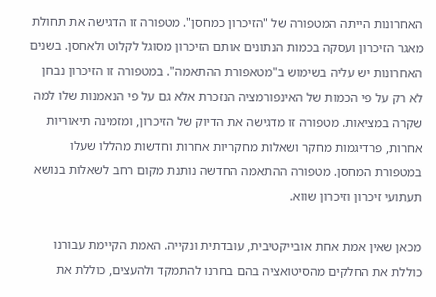האחרונות הייתה המטפורה של "הזיכרון כמחסן". מטפורה זו הדגישה את תחולת מאגר הזיכרון ועסקה בכמות הנתונים אותם הזיכרון מסוגל לקלוט ולאחסן. בשנים האחרונות יש עליה בשימוש ב"מטאפורת ההתאמה". במטפורה זו הזיכרון נבחן לא רק על פי הכמות של האינפורמציה הנזכרת אלא גם על פי הנאמנות שלו למה שקרה במציאות. מטפורה זו מדגישה את הדיוק של הזיכרון, ומזמינה תיאוריות אחרות, פרדיגמות מחקר ושאלות מחקריות אחרות וחדשות מהללו שעלו במטפורת המחסן. מטפורה ההתאמה החדשה נותנת מקום רחב לשאלות בנושא תעתועי זיכרון וזיכרון שווא.

מכאן שאין אמת אחת אובייקטיבית, עובדתית ונקייה. האמת הקיימת עבורנו כוללת את החלקים מהסיטואציה בהם בחרנו להתמקד ולהעצים, כוללת את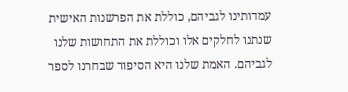עמדותינו לגביהם, כוללת את הפרשנות האישית שנתנו לחלקים אלו וכוללת את התחושות שלנו לגביהם. האמת שלנו היא הסיפור שבחרנו לספר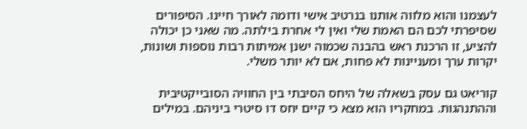לעצמנו והוא מלווה אותנו בנרטיב אישי ודומה לאורך חיינו. הסיפורים שסיפרתי לכם הם האמת שלי ואין לי אחרת בילתה. מה שאני כן יכולה להציע, זו הרכנת ראש בהבנה שכמוה ישנן אמיתות רבות נוספות ושונות, יקרות ערך ומעניינות לא פחות, אם לא יותר משלי.

קוריאט גם עסק בשאלה של היחס הסיבתי בין החוויה הסובייקטיבית וההתנהגות. במחקריו הוא מצא כי קיים יחס דו סיטרי ביניהם. במילים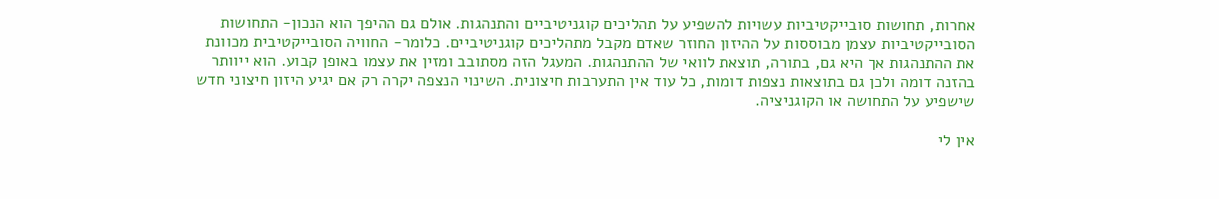אחרות, תחושות סובייקטיביות עשויות להשפיע על תהליכים קוגניטיביים והתנהגות. אולם גם ההיפך הוא הנכון- התחושות הסובייקטיביות עצמן מבוססות על ההיזון החוזר שאדם מקבל מתהליכים קוגניטיביים. כלומר- החוויה הסובייקטיבית מכוונת את ההתנהגות אך היא גם, בתורה, תוצאת לוואי של ההתנהגות. המעגל הזה מסתובב ומזין את עצמו באופן קבוע. הוא ייוותר בהזנה דומה ולכן גם בתוצאות נצפות דומות, כל עוד אין התערבות חיצונית. השינוי הנצפה יקרה רק אם יגיע היזון חיצוני חדש שישפיע על התחושה או הקוגניציה.

אין לי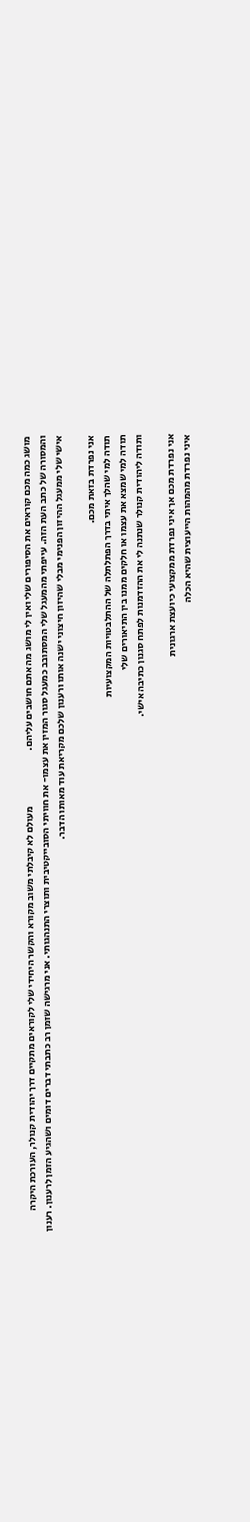מושג כמה מכם קוראים את הסיפורים שלי ואין לי מושג מה אתם חושבים עליהם.                            מעולם לא קיבלתי משוב מקורא והקשר היחידי שלי לקוראים מתקיים דרך יהודית קנולר, העורכת היקרה והמסורה של כתב העת הזה. עייפתי מהמעגל שלי המסתובב כמעגל סגור המזין את עצמו- את חוויתי הסובייקטיבית ותוצרי התנהגותי. אני מרגישה שזמן רב כתבתי דברים דומים ושהגיע הזמן לרענון. רענון אישי שלי ממעגל ההיזון הפנימי מבלי שהיזון חיצוני ישנה אותו ורענון שלכם מקריאת עוד מאותו הדבר.

אני נפרדת בזאת מכם.
תודה למי שהלך איתי בדרך הפתלתלה של ההתלבטויות המקצועיות
תודה למי שמצא את עצמו או חלקים ממנו בין התיאורים שלי
ותודה ליהודית קנולר שנתנה לי את ההזדמנות לפתח סגנון כתיבה אישי.

אני נפרדת מכם אך איני נפרדת ממקצועי כיועצת ארגונית
איני נפרדת מהמהות הייעוצית שהיא הכלה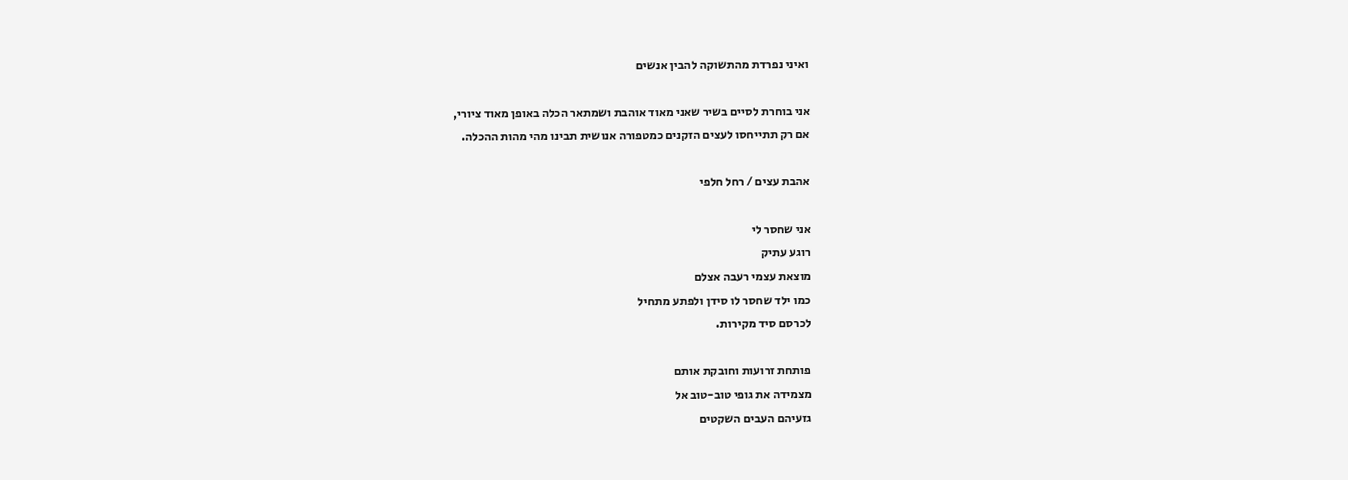ואיני נפרדת מהתשוקה להבין אנשים

אני בוחרת לסיים בשיר שאני מאוד אוהבת ושמתאר הכלה באופן מאוד ציורי,
אם רק תתייחסו לעצים הזקנים כמטפורה אנושית תבינו מהי מהות ההכלה.

אהבת עצים / רחל חלפי

אני שחסר לי
רוגע עתיק
מוצאת עצמי רעבה אצלם
כמו ילד שחסר לו סידן ולפתע מתחיל
לכרסם סיד מקירות.

פותחת זרועות וחובקת אותם
מצמידה את גופי טוב-טוב אל
גזעיהם העבים השקטים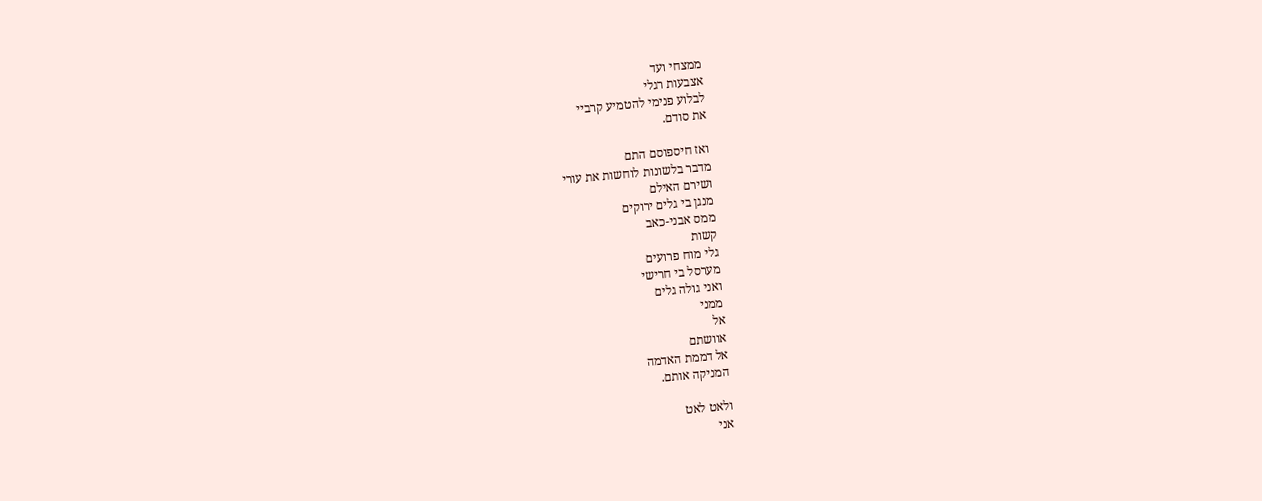ממצחי ועד
אצבעות רגלי
לבלוע פנימי להטמיע קרביי
את סודם.

ואז חיספוסם התם
מדבר בלשונות לוחשות את עורי
ושירם האילם
מנגן בי גלים ירוקים
ממס אבני-כאב
קשות
גלי מוח פרועים
מערסל בי חרישי
ואני גולה גלים
ממני
אל
אוושתם
אל דממת האדמה
המניקה אותם.

ולאט לאט
אני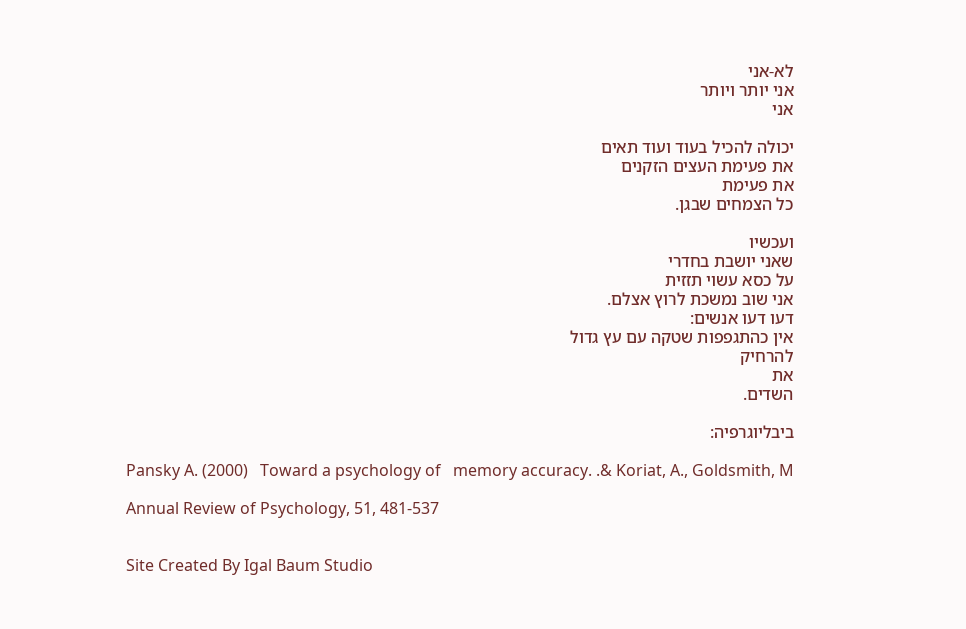לא-אני
אני יותר ויותר
אני

יכולה להכיל בעוד ועוד תאים
את פעימת העצים הזקנים
את פעימת
כל הצמחים שבגן.

ועכשיו
שאני יושבת בחדרי
על כסא עשוי תזזית
אני שוב נמשכת לרוץ אצלם.
דעו דעו אנשים:
אין כהתגפפות שטקה עם עץ גדול
להרחיק
את
השדים.

ביבליוגרפיה:

Pansky A. (2000)   Toward a psychology of   memory accuracy. .& Koriat, A., Goldsmith, M

Annual Review of Psychology, 51, 481-537


Site Created By Igal Baum Studio